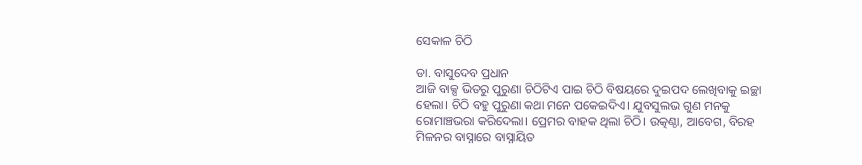ସେକାଳ ଚିଠି

ଡା. ବାସୁଦେବ ପ୍ରଧାନ
ଆଜି ବାକ୍ସ ଭିତରୁ ପୁରୁଣା ଚିଠିଟିଏ ପାଇ ଚିଠି ବିଷୟରେ ଦୁଇପଦ ଲେଖିବାକୁ ଇଚ୍ଛା ହେଲା। ଚିଠି ବହୁ ପୁରୁଣା କଥା ମନେ ପକେଇଦିଏ। ଯୁବସୁଲଭ ଗୁଣ ମନକୁ ରୋମାଞ୍ଚଭରା କରିଦେଲା। ପ୍ରେମର ବାହକ ଥିଲା ଚିଠି। ଉତ୍କଣ୍ଠା, ଆବେଗ, ବିରହ ମିଳନର ବାସ୍ନାରେ ବାସ୍ନାୟିତ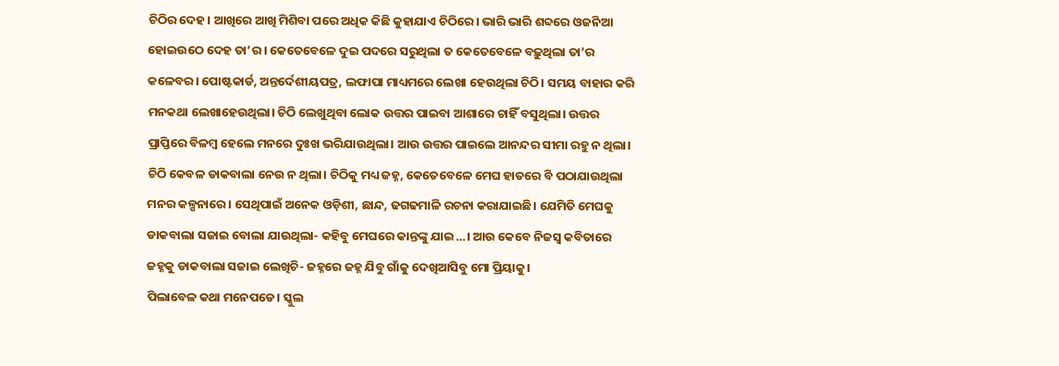ଚିଠିର ଦେହ। ଆଖିରେ ଆଖି ମିଶିବା ପରେ ଅଧିକ କିଛି କୁହାଯାଏ ଚିଠିରେ। ଭାରି ଭାରି ଶବ୍ଦରେ ଓଜନିଆ ହୋଇଉଠେ ଦେହ ତା’ର। କେତେବେଳେ ଦୁଇ ପଦରେ ସରୁଥିଲା ତ କେତେବେଳେ ବଢ଼ୁଥିଲା ତା’ର କଳେବର। ପୋଷ୍ଟକାର୍ଡ, ଅନ୍ତର୍ଦେଶୀୟପତ୍ର, ଲଫାପା ମାଧ୍ୟମରେ ଲେଖା ହେଉଥିଲା ଚିଠି। ସମୟ ବାହାର କରି ମନକଥା ଲେଖାହେଉଥିଲା। ଚିଠି ଲେଖୁଥିବା ଲୋକ ଉତ୍ତର ପାଇବା ଆଶାରେ ଚାହିଁ ବସୁଥିଲା। ଉତ୍ତର ପ୍ରାପ୍ତିରେ ବିଳମ୍ବ ହେଲେ ମନରେ ଦୁଃଖ ଭରିଯାଉଥିଲା। ଆଉ ଉତ୍ତର ପାଇଲେ ଆନନ୍ଦର ସୀମା ରହୁ ନ ଥିଲା। ଚିଠି କେବଳ ଡାକବାଲା ନେଉ ନ ଥିଲା। ଚିଠିକୁ ମଧ୍ୟ ଜହ୍ନ, କେତେବେଳେ ମେଘ ହାତରେ ବି ପଠାଯାଉଥିଲା ମନର କଳ୍ପନାରେ। ସେଥିପାଇଁ ଅନେକ ଓଡ଼ିଶୀ, ଛାନ୍ଦ, ଢଗଢମାଳି ରଚନା କରାଯାଇଛି। ଯେମିତି ମେଘକୁ ଡାକବାଲା ସଜାଇ ବୋଲା ଯାଉଥିଲା- କହିବୁ ମେଘରେ କାନ୍ତଙ୍କୁ ଯାଇ…। ଆଉ କେବେ ନିଜସ୍ବ କବିତାରେ ଜହ୍ନକୁ ଡାକବାଲା ସଜାଇ ଲେଖିଚି- ଜହ୍ନରେ ଜହ୍ନ ଯିବୁ ଗାଁକୁ ଦେଖିଆସିବୁ ମୋ ପ୍ରିୟାକୁ।
ପିଲାବେଳ କଥା ମନେପଡେ। ସ୍କୁଲ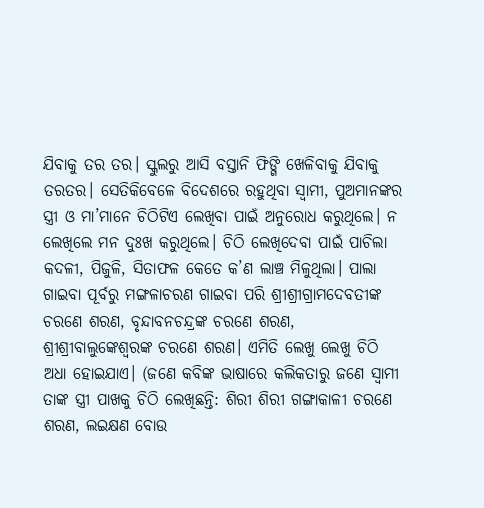ଯିବାକୁ ତର ତର। ସ୍କୁଲରୁ ଆସି ବସ୍ତାନି ଫିଙ୍ଗି ଖେଳିବାକୁ ଯିବାକୁ ତରତର। ସେତିକିବେଳେ ବିଦେଶରେ ରହୁଥିବା ସ୍ବାମୀ, ପୁଅମାନଙ୍କର ସ୍ତ୍ରୀ ଓ ମା’ମାନେ ଚିଠିଟିଏ ଲେଖିବା ପାଇଁ ଅନୁରୋଧ କରୁଥିଲେ। ନ ଲେଖିଲେ ମନ ଦୁଃଖ କରୁଥିଲେ। ଚିଠି ଲେଖିଦେବା ପାଇଁ ପାଚିଲା କଦଳୀ, ପିଜୁଳି, ସିତାଫଳ କେତେ କ’ଣ ଲାଞ୍ଚ ମିଳୁଥିଲା। ପାଲା ଗାଇବା ପୂର୍ବରୁ ମଙ୍ଗଳାଚରଣ ଗାଇବା ପରି ଶ୍ରୀଶ୍ରୀଗ୍ରାମଦେବତୀଙ୍କ ଚରଣେ ଶରଣ, ବୃନ୍ଦାବନଚନ୍ଦ୍ରଙ୍କ ଚରଣେ ଶରଣ, ଶ୍ରୀଶ୍ରୀବାଲୁଙ୍କେଶ୍ୱରଙ୍କ ଚରଣେ ଶରଣ। ଏମିତି ଲେଖୁ ଲେଖୁ ଚିଠି ଅଧା ହୋଇଯାଏ। (ଜଣେ କବିଙ୍କ ଭାଷାରେ କଲିକତାରୁ ଜଣେ ସ୍ବାମୀ ତାଙ୍କ ସ୍ତ୍ରୀ ପାଖକୁ ଚିଠି ଲେଖିଛନ୍ତି: ଶିରୀ ଶିରୀ ଗଙ୍ଗାକାଳୀ ଚରଣେ ଶରଣ, ଲଇକ୍ଷଣ ବୋଉ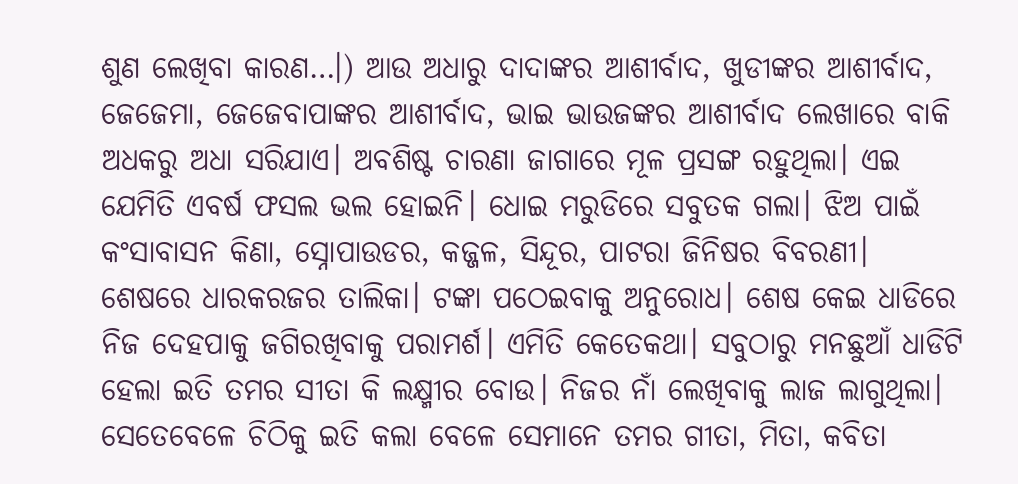ଶୁଣ ଲେଖିବା କାରଣ…।) ଆଉ ଅଧାରୁ ଦାଦାଙ୍କର ଆଶୀର୍ବାଦ, ଖୁଡୀଙ୍କର ଆଶୀର୍ବାଦ, ଜେଜେମା, ଜେଜେବାପାଙ୍କର ଆଶୀର୍ବାଦ, ଭାଇ ଭାଉଜଙ୍କର ଆଶୀର୍ବାଦ ଲେଖାରେ ବାକି ଅଧକରୁ ଅଧା ସରିଯାଏ। ଅବଶିଷ୍ଟ ଚାରଣା ଜାଗାରେ ମୂଳ ପ୍ରସଙ୍ଗ ରହୁଥିଲା। ଏଇ ଯେମିତି ଏବର୍ଷ ଫସଲ ଭଲ ହୋଇନି। ଧୋଇ ମରୁଡିରେ ସବୁତକ ଗଲା। ଝିଅ ପାଇଁ କଂସାବାସନ କିଣା, ସ୍ନୋପାଉଡର, କଜ୍ଜଳ, ସିନ୍ଦୂର, ପାଟରା ଜିନିଷର ବିବରଣୀ। ଶେଷରେ ଧାରକରଜର ତାଲିକା। ଟଙ୍କା ପଠେଇବାକୁ ଅନୁରୋଧ। ଶେଷ କେଇ ଧାଡିରେ ନିଜ ଦେହପାକୁ ଜଗିରଖିବାକୁ ପରାମର୍ଶ। ଏମିତି କେତେକଥା। ସବୁଠାରୁ ମନଛୁଆଁ ଧାଡିଟି ହେଲା ଇତି ତମର ସୀତା କି ଲକ୍ଷ୍ମୀର ବୋଉ। ନିଜର ନାଁ ଲେଖିବାକୁ ଲାଜ ଲାଗୁଥିଲା। ସେତେବେଳେ ଚିଠିକୁ ଇତି କଲା ବେଳେ ସେମାନେ ତମର ଗୀତା, ମିତା, କବିତା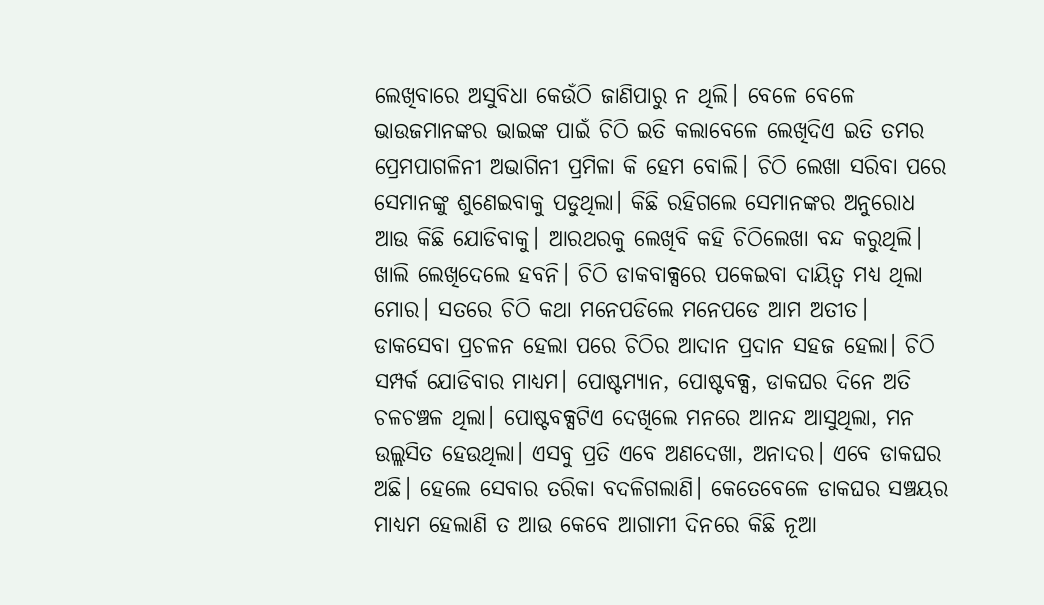ଲେଖିବାରେ ଅସୁବିଧା କେଉଁଠି ଜାଣିପାରୁ ନ ଥିଲି। ବେଳେ ବେଳେ ଭାଉଜମାନଙ୍କର ଭାଇଙ୍କ ପାଇଁ ଚିଠି ଇତି କଲାବେଳେ ଲେଖିଦିଏ ଇତି ତମର ପ୍ରେମପାଗଳିନୀ ଅଭାଗିନୀ ପ୍ରମିଳା କି ହେମ ବୋଲି। ଚିଠି ଲେଖା ସରିବା ପରେ ସେମାନଙ୍କୁ ଶୁଣେଇବାକୁ ପଡୁଥିଲା। କିଛି ରହିଗଲେ ସେମାନଙ୍କର ଅନୁରୋଧ ଆଉ କିଛି ଯୋଡିବାକୁ। ଆରଥରକୁ ଲେଖିବି କହି ଚିଠିଲେଖା ବନ୍ଦ କରୁଥିଲି। ଖାଲି ଲେଖିଦେଲେ ହବନି। ଚିଠି ଡାକବାକ୍ସରେ ପକେଇବା ଦାୟିତ୍ୱ ମଧ୍ୟ ଥିଲା ମୋର। ସତରେ ଚିଠି କଥା ମନେପଡିଲେ ମନେପଡେ ଆମ ଅତୀତ। ଡାକସେବା ପ୍ରଚଳନ ହେଲା ପରେ ଚିଠିର ଆଦାନ ପ୍ରଦାନ ସହଜ ହେଲା। ଚିଠି ସମ୍ପର୍କ ଯୋଡିବାର ମାଧ୍ୟମ। ପୋଷ୍ଟମ୍ୟାନ, ପୋଷ୍ଟବକ୍ସ, ଡାକଘର ଦିନେ ଅତି ଚଳଚଞ୍ଚଳ ଥିଲା। ପୋଷ୍ଟବକ୍ସଟିଏ ଦେଖିଲେ ମନରେ ଆନନ୍ଦ ଆସୁଥିଲା, ମନ ଉଲ୍ଲସିତ ହେଉଥିଲା। ଏସବୁ ପ୍ରତି ଏବେ ଅଣଦେଖା, ଅନାଦର। ଏବେ ଡାକଘର ଅଛି। ହେଲେ ସେବାର ତରିକା ବଦଳିଗଲାଣି। କେତେବେଳେ ଡାକଘର ସଞ୍ଚୟର ମାଧ୍ୟମ ହେଲାଣି ତ ଆଉ କେବେ ଆଗାମୀ ଦିନରେ କିଛି ନୂଆ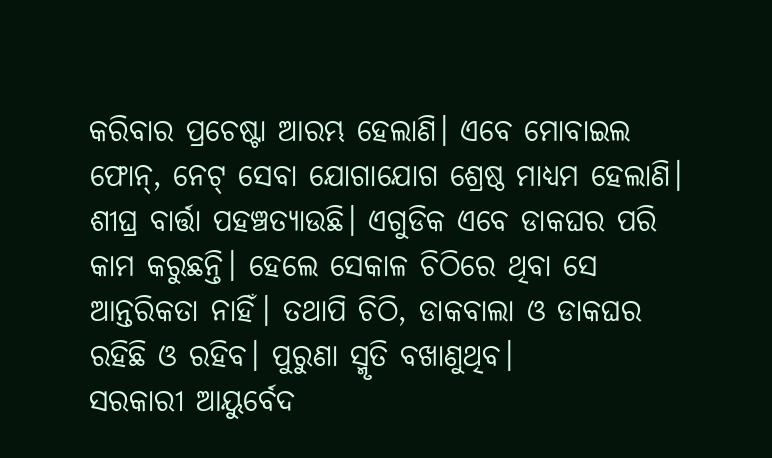କରିବାର ପ୍ରଚେଷ୍ଟା ଆରମ୍ଭ ହେଲାଣି। ଏବେ ମୋବାଇଲ ଫୋନ୍‌, ନେଟ୍‌ ସେବା ଯୋଗାଯୋଗ ଶ୍ରେଷ୍ଠ ମାଧ୍ୟମ ହେଲାଣି। ଶୀଘ୍ର ବାର୍ତ୍ତା ପହଞ୍ଚତ୍ୟାଉଛି। ଏଗୁଡିକ ଏବେ ଡାକଘର ପରି କାମ କରୁଛନ୍ତି। ହେଲେ ସେକାଳ ଚିଠିରେ ଥିବା ସେ ଆନ୍ତରିକତା ନାହିଁ। ତଥାପି ଚିଠି, ଡାକବାଲା ଓ ଡାକଘର ରହିଛି ଓ ରହିବ। ପୁରୁଣା ସ୍ମୃତି ବଖାଣୁଥିବ।
ସରକାରୀ ଆୟୁର୍ବେଦ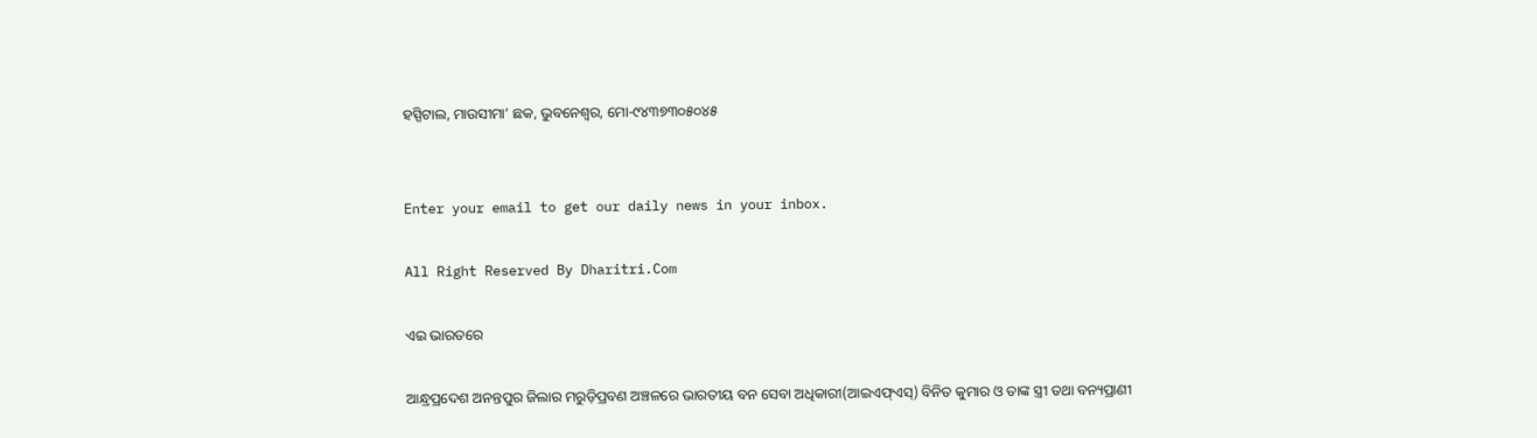ହସ୍ପିଟାଲ, ମାଉସୀମା’ ଛକ, ଭୁବନେଶ୍ୱର, ମୋ-୯୪୩୭୩୦୫୦୪୫


Enter your email to get our daily news in your inbox.

All Right Reserved By Dharitri.Com

ଏଇ ଭାରତରେ

ଆନ୍ଧ୍ରପ୍ରଦେଶ ଅନନ୍ତପୁର ଜିଲାର ମରୁଡ଼ିପ୍ରବଣ ଅଞ୍ଚଳରେ ଭାରତୀୟ ବନ ସେବା ଅଧିକାରୀ(ଆଇଏଫ୍‌ଏସ୍‌) ବିନିତ କୁମାର ଓ ତାଙ୍କ ସ୍ତ୍ରୀ ତଥା ବନ୍ୟପ୍ରାଣୀ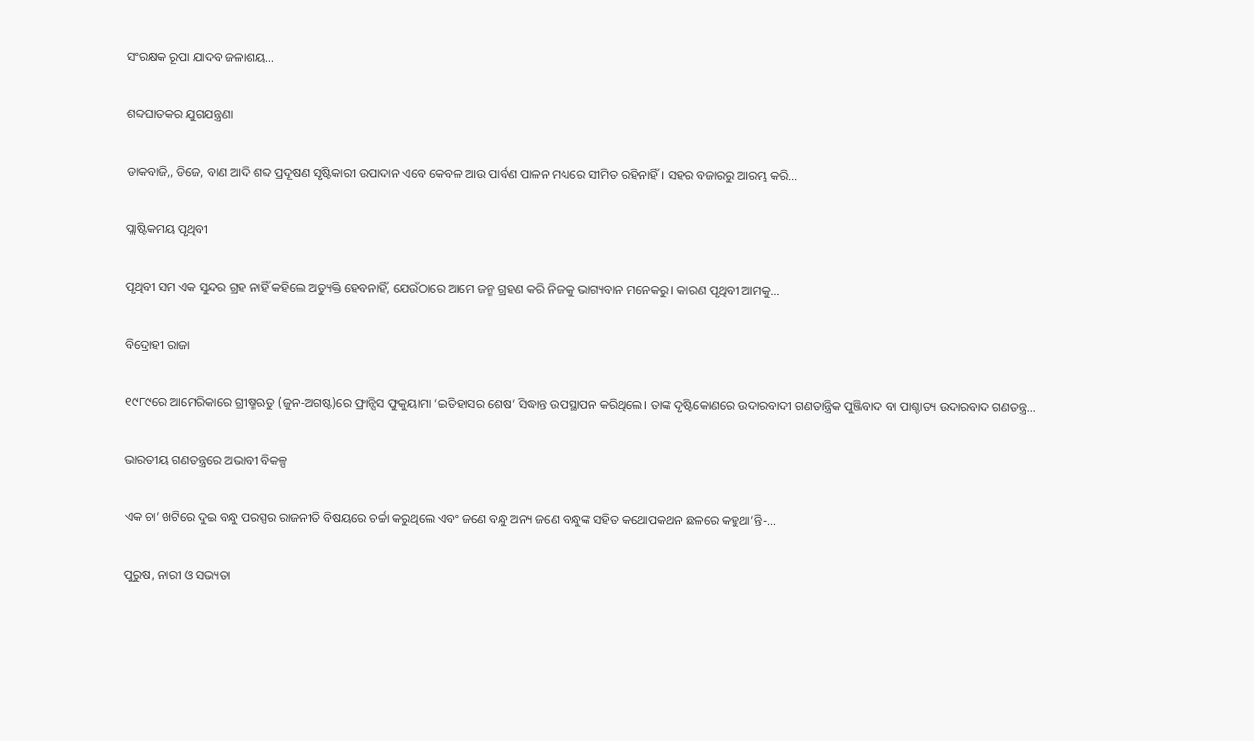ସଂରକ୍ଷକ ରୂପା ଯାଦବ ଜଳାଶୟ…

ଶବ୍ଦଘାତକର ଯୁଗଯନ୍ତ୍ରଣା

ଡାକବାଜି,, ଡିଜେ, ବାଣ ଆଦି ଶବ୍ଦ ପ୍ରଦୂଷଣ ସୃଷ୍ଟିକାରୀ ଉପାଦାନ ଏବେ କେବଳ ଆଉ ପାର୍ବଣ ପାଳନ ମଧ୍ୟରେ ସୀମିତ ରହିନାହିଁ। ସହର ବଜାରରୁ ଆରମ୍ଭ କରି…

ପ୍ଲାଷ୍ଟିକମୟ ପୃଥିବୀ

ପୃଥିବୀ ସମ ଏକ ସୁନ୍ଦର ଗ୍ରହ ନାହିଁ କହିଲେ ଅତ୍ୟୁକ୍ତି ହେବନାହିଁ, ଯେଉଁଠାରେ ଆମେ ଜନ୍ମ ଗ୍ରହଣ କରି ନିଜକୁ ଭାଗ୍ୟବାନ ମନେକରୁ। କାରଣ ପୃଥିବୀ ଆମକୁ…

ବିଦ୍ରୋହୀ ରାଜା

୧୯୮୯ରେ ଆମେରିକାରେ ଗ୍ରୀଷ୍ମଋତୁ (ଜୁନ-ଅଗଷ୍ଟ)ରେ ଫ୍ରାନ୍ସିସ ଫୁକୁୟାମା ‘ଇତିହାସର ଶେଷ’ ସିଦ୍ଧାନ୍ତ ଉପସ୍ଥାପନ କରିଥିଲେ। ତାଙ୍କ ଦୃଷ୍ଟିକୋଣରେ ଉଦାରବାଦୀ ଗଣତାନ୍ତ୍ରିକ ପୁଞ୍ଜିବାଦ ବା ପାଶ୍ଚାତ୍ୟ ଉଦାରବାଦ ଗଣତନ୍ତ୍ର…

ଭାରତୀୟ ଗଣତନ୍ତ୍ରରେ ଅଭାବୀ ବିକଳ୍ପ

ଏକ ଚା’ ଖଟିରେ ଦୁଇ ବନ୍ଧୁ ପରସ୍ପର ରାଜନୀତି ବିଷୟରେ ଚର୍ଚ୍ଚା କରୁଥିଲେ ଏବଂ ଜଣେ ବନ୍ଧୁ ଅନ୍ୟ ଜଣେ ବନ୍ଧୁଙ୍କ ସହିତ କଥୋପକଥନ ଛଳରେ କହୁଥା’ନ୍ତି-…

ପୁରୁଷ, ନାରୀ ଓ ସଭ୍ୟତା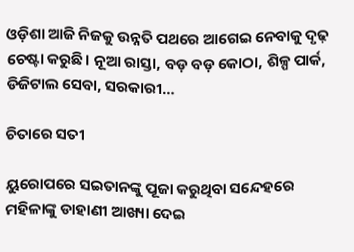ଓଡ଼ିଶା ଆଜି ନିଜକୁ ଉନ୍ନତି ପଥରେ ଆଗେଇ ନେବାକୁ ଦୃଢ଼ ଚେଷ୍ଟା କରୁଛି। ନୂଆ ରାସ୍ତା, ବଡ଼ ବଡ଼ କୋଠା, ଶିଳ୍ପ ପାର୍କ, ଡିଜିଟାଲ ସେବା, ସରକାରୀ…

ଚିତାରେ ସତୀ

ୟୁରୋପରେ ସଇତାନଙ୍କୁ ପୂଜା କରୁଥିବା ସନ୍ଦେହରେ ମହିଳାଙ୍କୁ ଡାହାଣୀ ଆଖ୍ୟା ଦେଇ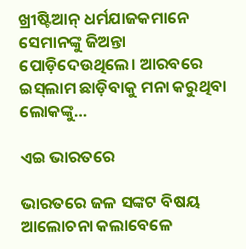ଖ୍ରୀଷ୍ଟିଆନ୍‌ ଧର୍ମଯାଜକମାନେ ସେମାନଙ୍କୁ ଜିଅନ୍ତା ପୋଡ଼ିଦେଉଥିଲେ। ଆରବରେ ଇସ୍‌ଲାମ ଛାଡ଼ିବାକୁ ମନା କରୁଥିବା ଲୋକଙ୍କୁ…

ଏଇ ଭାରତରେ

ଭାରତରେ ଜଳ ସଙ୍କଟ ବିଷୟ ଆଲୋଚନା କଲାବେଳେ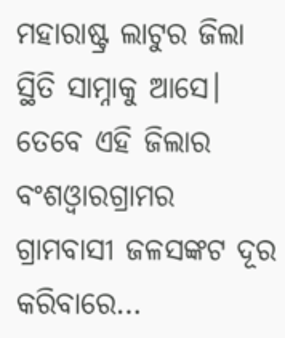ମହାରାଷ୍ଟ୍ର ଲାଟୁର ଜିଲା ସ୍ଥିତି ସାମ୍ନାକୁ ଆସେ। ତେବେ ଏହି ଜିଲାର ବଂଶଓ୍ବାରଗ୍ରାମର ଗ୍ରାମବାସୀ ଜଳସଙ୍କଟ ଦୂର କରିବାରେ…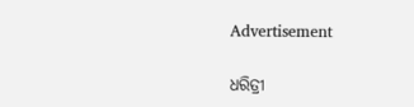Advertisement

ଧରିତ୍ରୀ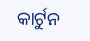କାର୍ଟୁନ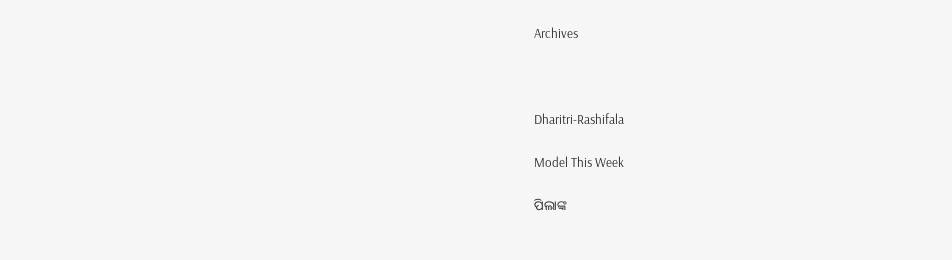Archives



Dharitri-Rashifala

Model This Week

ପିଲାଙ୍କ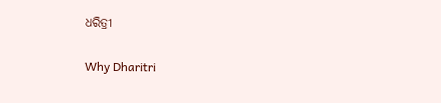ଧରିତ୍ରୀ

Why Dharitri